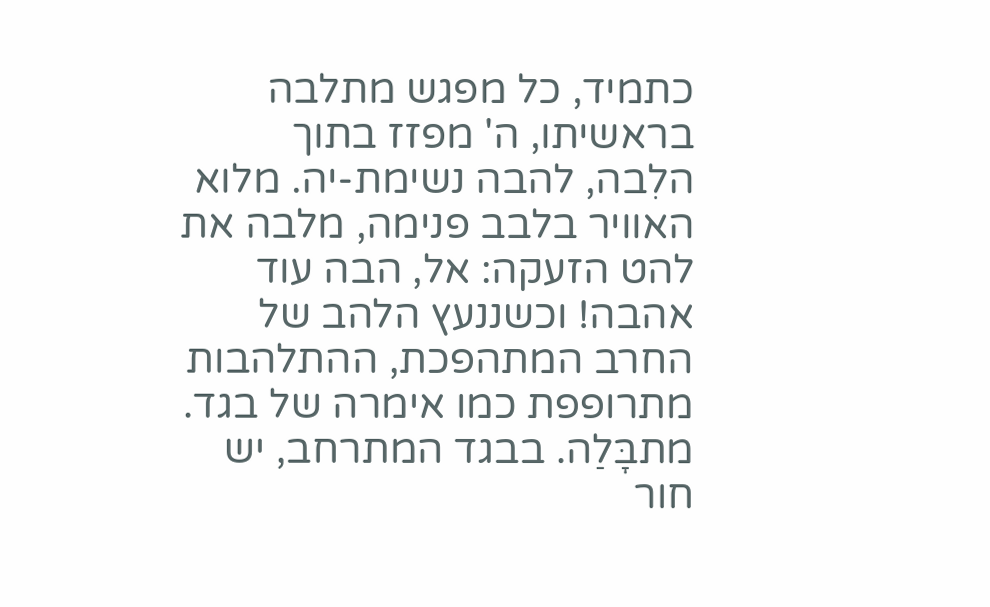כתמיד, כל מפגש מתלבה בראשיתו, ה' מפזז בתוך הלִבה, להבה נשימת-יה. מלוא האוויר בלבב פנימה, מלבה את להט הזעקה: אל, הבה עוד אהבה! וכשננעץ הלהב של החרב המתהפכת, ההתלהבות מתרופפת כמו אימרה של בגד. מתבָּלַה. בבגד המתרחב, יש חור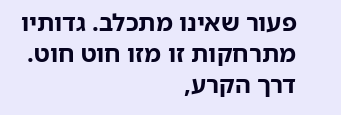פעור שאינו מתכלב. גדותיו מתרחקות זו מזו חוט חוט. דרך הקרע,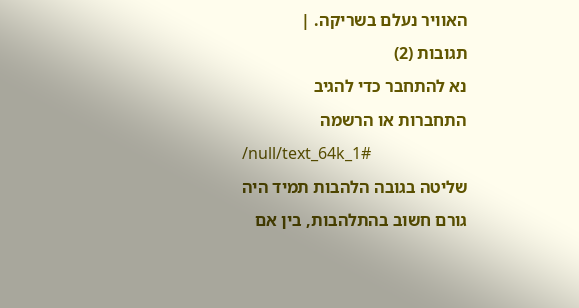האוויר נעלם בשריקה. |
תגובות (2)
נא להתחבר כדי להגיב
התחברות או הרשמה
/null/text_64k_1#
שליטה בגובה הלהבות תמיד היה גורם חשוב בהתלהבות, בין אם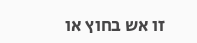זו אש בחוץ או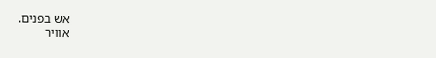אש בפנים.
אוויר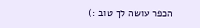הכפר עושה לך טוב :)